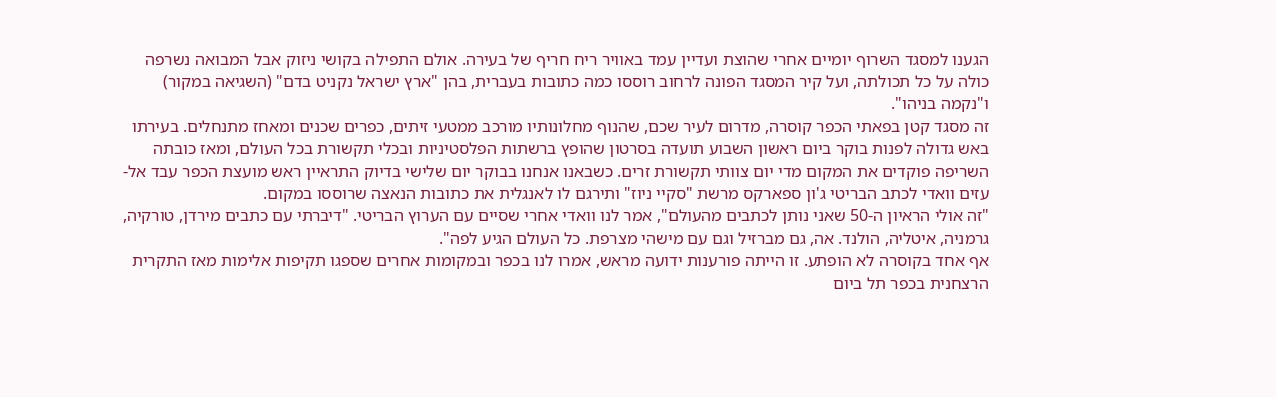הגענו למסגד השרוף יומיים אחרי שהוצת ועדיין עמד באוויר ריח חריף של בעירה. אולם התפילה בקושי ניזוק אבל המבואה נשרפה כולה על כל תכולתה, ועל קיר המסגד הפונה לרחוב רוססו כמה כתובות בעברית, בהן "ארץ ישראל נקניט בדם" (השגיאה במקור) ו"נקמה בניהו".
זה מסגד קטן בפאתי הכפר קוסרה, מדרום לעיר שכם, שהנוף מחלונותיו מורכב ממטעי זיתים, כפרים שכנים ומאחז מתנחלים. בעירתו באש גדולה לפנות בוקר ביום ראשון השבוע תועדה בסרטון שהופץ ברשתות הפלסטיניות ובכלי תקשורת בכל העולם, ומאז כובתה השריפה פוקדים את המקום מדי יום צוותי תקשורת זרים. כשבאנו אנחנו בבוקר יום שלישי בדיוק התראיין ראש מועצת הכפר עבד אל-עזים וואדי לכתב הבריטי ג'ון ספארקס מרשת "סקיי ניוז" ותירגם לו לאנגלית את כתובות הנאצה שרוססו במקום.
"זה אולי הראיון ה-50 שאני נותן לכתבים מהעולם", אמר לנו וואדי אחרי שסיים עם הערוץ הבריטי. "דיברתי עם כתבים מירדן, טורקיה, גרמניה, איטליה, הולנד. אה, גם מברזיל וגם עם מישהי מצרפת. כל העולם הגיע לפה".
אף אחד בקוסרה לא הופתע. זו הייתה פורענות ידועה מראש, אמרו לנו בכפר ובמקומות אחרים שספגו תקיפות אלימות מאז התקרית הרצחנית בכפר תל ביום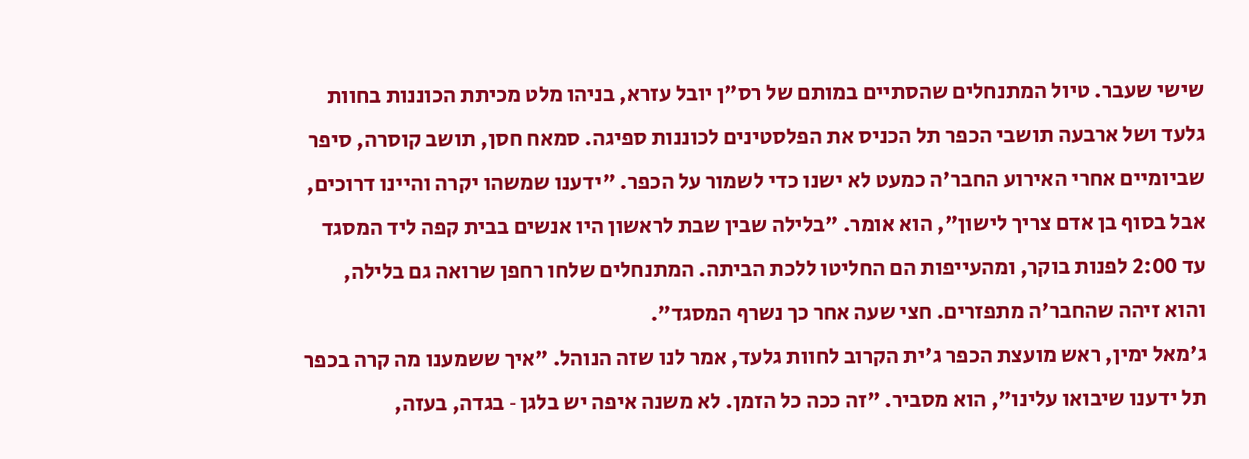שישי שעבר. טיול המתנחלים שהסתיים במותם של רס"ן יובל עזרא, בניהו מלט מכיתת הכוננות בחוות גלעד ושל ארבעה תושבי הכפר תל הכניס את הפלסטינים לכוננות ספיגה. סמאח חסן, תושב קוסרה, סיפר שביומיים אחרי האירוע החבר'ה כמעט לא ישנו כדי לשמור על הכפר. "ידענו שמשהו יקרה והיינו דרוכים, אבל בסוף בן אדם צריך לישון", הוא אומר. "בלילה שבין שבת לראשון היו אנשים בבית קפה ליד המסגד עד 2:00 לפנות בוקר, ומהעייפות הם החליטו ללכת הביתה. המתנחלים שלחו רחפן שרואה גם בלילה, והוא זיהה שהחבר'ה מתפזרים. חצי שעה אחר כך נשרף המסגד".
ג'מאל ימין, ראש מועצת הכפר ג'ית הקרוב לחוות גלעד, אמר לנו שזה הנוהל. "איך ששמענו מה קרה בכפר תל ידענו שיבואו עלינו", הוא מסביר. "זה ככה כל הזמן. לא משנה איפה יש בלגן ‑ בגדה, בעזה,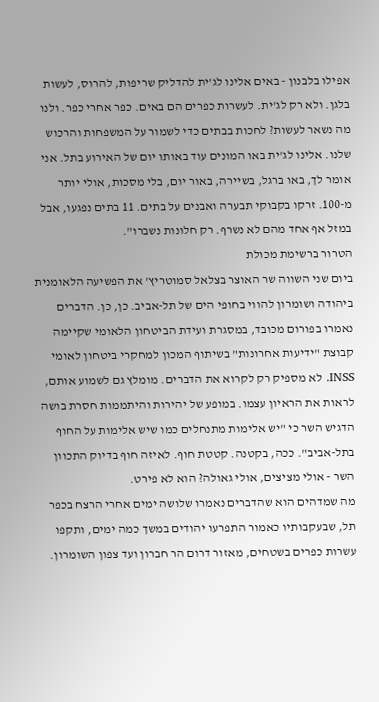אפילו בלבנון ‑ באים אלינו לג'ית להדליק שריפות, להרוס, לעשות בלגן. ולא רק לג'ית. לעשרות כפרים הם באים. כפר אחרי כפר. ולנו מה נשאר לעשות? לחכות בבתים כדי לשמור על המשפחות והרכוש שלנו. אלינו לג'ית באו המונים עוד באותו יום של האירוע בתל. אני אומר לך, באו ברגל, בשיירה, באור יום, בלי מסכות, אולי יותר מ-100. זרקו בקבוקי תבערה ואבנים על בתים. 11 בתים נפגעו, אבל במזל אף אחד מהם לא נשרף. רק חלונות נשברו".
הטרור ברשימת מכולת
ביום שני השווה שר האוצר בצלאל סמוטריץ' את הפשיעה הלאומנית ביהודה ושומרון להווי בחופי הים של תל-אביב. כן, כן. הדברים נאמרו בפורום מכובד, במסגרת ועידת הביטחון הלאומי שקיימה קבוצת "ידיעות אחרונות" בשיתוף המכון למחקרי ביטחון לאומי INSS. לא מספיק רק לקרוא את הדברים. מומלץ גם לשמוע אותם, לראות את הראיון עצמו. במופע של יהירות והיתממות חסרת בושה הדגיש השר כי "יש אלימות מתנחלים כמו שיש אלימות על החוף בתל-אביב". ככה, בקטנה. קטטת חוף. לאיזה חוף בדיוק התכוון השר ‑ אולי מציצים, אולי גאולה? הוא לא פירט.
מה שמדהים הוא שהדברים נאמרו שלושה ימים אחרי הרצח בכפר תל, שבעקבותיו כאמור התפרעו יהודים במשך כמה ימים, ותקפו עשרות כפרים בשטחים, מאזור דרום הר חברון ועד צפון השומרון.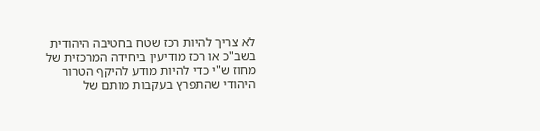לא צריך להיות רכז שטח בחטיבה היהודית בשב"כ או רכז מודיעין ביחידה המרכזית של מחוז ש"י כדי להיות מודע להיקף הטרור היהודי שהתפרץ בעקבות מותם של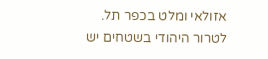אזולאי ומלט בכפר תל.
לטרור היהודי בשטחים יש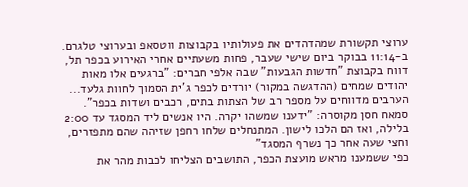ערוצי תקשורת שמהדהדים את פעולותיו בקבוצות ווטסאפ ובערוצי טלגרם. ב-11:14 בבוקר ביום שישי שעבר, פחות משעתיים אחרי האירוע בכפר תל, דווח בקבוצת "חדשות הגבעות" שבה אלפי חברים: "ברגעים אלו מאות יהודים שמחים (ההדגשה במקור) יורדים לכפר ג'ית הסמוך לחוות גלעד... הערבים מדווחים על מספר רב של הצתות בתים, רכבים ושדות בכפר".
סמאח חסן מקוסרה: "ידענו שמשהו יקרה. היו אנשים ליד המסגד עד 2:00 בלילה, ואז הם הלכו לישון. המתנחלים שלחו רחפן שזיהה שהם מתפזרים, וחצי שעה אחר כך נשרף המסגד"
כפי ששמענו מראש מועצת הכפר, התושבים הצליחו לכבות מהר את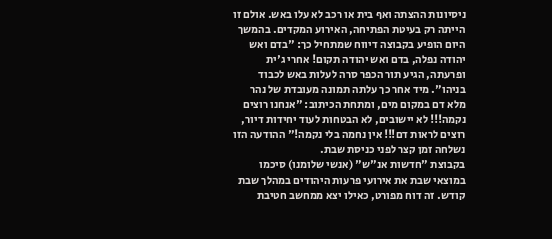ניסיונות ההצתה ואף בית או רכב לא עלו באש. אולם זו הייתה רק בעיטת הפתיחה, האירוע המקדים. בהמשך היום הופיע בקבוצה דיווח שמתחיל כך: "בדם ואש יהודה נפלה, בדם ואש יהודה תקום! אחרי ג'ית ופרעתה, הגיע תור הכפר סרה לעלות באש לכבוד בניהו". מיד אחר כך עלתה תמונה מעובדת של נהר מלא דם במקום מים, ומתחת הכיתוב: "אנחנו רוצים נקמה!!! לא יישובים, לא הבטחות לעוד יחידות דיור, רוצים לראות דם!!! אין נחמה בלי נקמה!" ההודעה הזו נשלחה זמן קצר לפני כניסת שבת.
בקבוצת "חדשות אנ"ש" (אנשי שלומנו) סיכמו במוצאי שבת את אירועי פרעות היהודים במהלך שבת קודש. זה דוח מפורט, כאילו יצא ממחשב חטיבת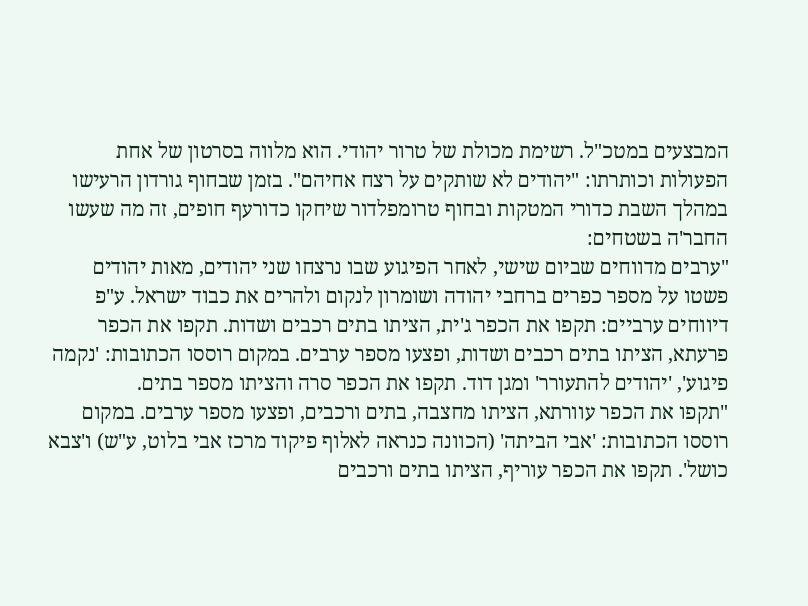המבצעים במטכ"ל. רשימת מכולת של טרור יהודי. הוא מלווה בסרטון של אחת הפעולות וכותרתו: "יהודים לא שותקים על רצח אחיהם". בזמן שבחוף גורדון הרעישו במהלך השבת כדורי המטקות ובחוף טרומפלדור שיחקו כדורעף חופים, זה מה שעשו החבר'ה בשטחים:
"ערבים מדווחים שביום שישי, לאחר הפיגוע שבו נרצחו שני יהודים, מאות יהודים פשטו על מספר כפרים ברחבי יהודה ושומרון לנקום ולהרים את כבוד ישראל. ע"פ דיווחים ערביים: תקפו את הכפר ג'ית, הציתו בתים רכבים ושדות. תקפו את הכפר פרעתא, הציתו בתים רכבים ושדות, ופצעו מספר ערבים. במקום רוססו הכתובות: 'נקמה פיגוע', 'יהודים להתעורר' ומגן דוד. תקפו את הכפר סרה והציתו מספר בתים.
"תקפו את הכפר עוורתא, הציתו מחצבה, בתים ורכבים, ופצעו מספר ערבים. במקום רוססו הכתובות: 'אבי הביתה' (הכוונה כנראה לאלוף פיקוד מרכז אבי בלוט, ע"ש) ו'צבא כושל'. תקפו את הכפר עוריף, הציתו בתים ורכבים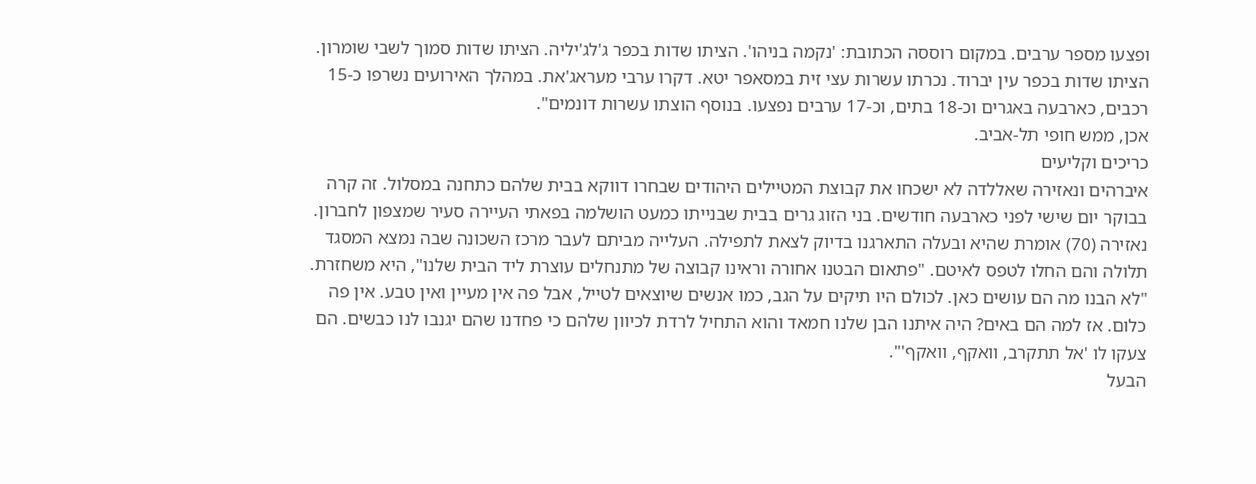ופצעו מספר ערבים. במקום רוססה הכתובת: 'נקמה בניהו'. הציתו שדות בכפר ג'לג'יליה. הציתו שדות סמוך לשבי שומרון. הציתו שדות בכפר עין יברוד. נכרתו עשרות עצי זית במסאפר יטא. דקרו ערבי מעראג'את. במהלך האירועים נשרפו כ-15 רכבים, כארבעה באגרים וכ-18 בתים, וכ-17 ערבים נפצעו. בנוסף הוצתו עשרות דונמים".
אכן, ממש חופי תל-אביב.
כריכים וקליעים
איברהים ונאזירה שאללדה לא ישכחו את קבוצת המטיילים היהודים שבחרו דווקא בבית שלהם כתחנה במסלול. זה קרה בבוקר יום שישי לפני כארבעה חודשים. בני הזוג גרים בבית שבנייתו כמעט הושלמה בפאתי העיירה סעיר שמצפון לחברון. נאזירה (70) אומרת שהיא ובעלה התארגנו בדיוק לצאת לתפילה. העלייה מביתם לעבר מרכז השכונה שבה נמצא המסגד תלולה והם החלו לטפס לאיטם. "פתאום הבטנו אחורה וראינו קבוצה של מתנחלים עוצרת ליד הבית שלנו", היא משחזרת. "לא הבנו מה הם עושים כאן. לכולם היו תיקים על הגב, כמו אנשים שיוצאים לטייל, אבל פה אין מעיין ואין טבע. אין פה כלום. אז למה הם באים? היה איתנו הבן שלנו חמאד והוא התחיל לרדת לכיוון שלהם כי פחדנו שהם יגנבו לנו כבשים. הם צעקו לו 'אל תתקרב, וואקף, וואקף'".
הבעל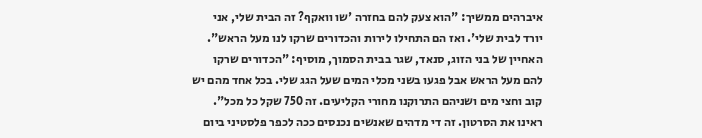איברהים ממשיך: "הוא צעק להם בחזרה 'שו וואקף? זה הבית שלי, אני יורד לבית שלי'. ואז הם התחילו לירות והכדורים שרקו לנו מעל הראש".
האחיין של בני הזוג, סנאד, שגר בבית הסמוך, מוסיף: "הכדורים שרקו להם מעל הראש אבל פגעו בשני מכלי המים שעל הגג שלי. בכל אחד מהם יש קוב וחצי מים ושניהם התרוקנו מחורי הקליעים. זה 750 שקל כל מכל".
ראינו את הסרטון. זה די מדהים שאנשים נכנסים ככה לכפר פלסטיני ביום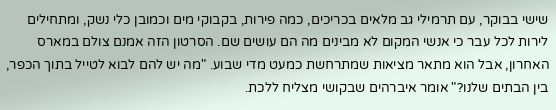שישי בבוקר, עם תרמילי גב מלאים בכריכים, כמה פירות, בקבוקי מים וכמובן כלי נשק, ומתחילים לירות לכל עבר כי אנשי המקום לא מבינים מה הם עושים שם. הסרטון הזה אמנם צולם במארס האחרון, אבל הוא מתאר מציאות שמתרחשת כמעט מדי שבוע. "מה יש להם לבוא לטייל בתוך הכפר, בין הבתים שלנו?" אומר איברהים שבקושי מצליח ללכת.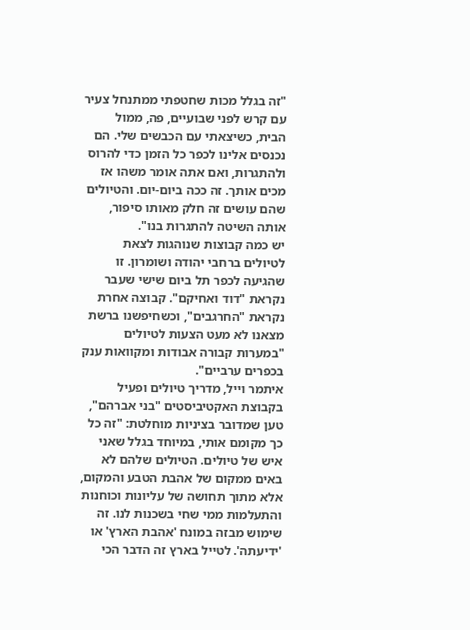"זה בגלל מכות שחטפתי ממתנחל צעיר עם קרש לפני שבועיים, פה, ממול הבית, כשיצאתי עם הכבשים שלי. הם נכנסים אלינו לכפר כל הזמן כדי להרוס ולהתגרות, ואם אתה אומר משהו אז מכים אותך. זה ככה ביום-יום. והטיולים שהם עושים זה חלק מאותו סיפור, אותה השיטה להתגרות בנו".
יש כמה קבוצות שנוהגות לצאת לטיולים ברחבי יהודה ושומרון. זו שהגיעה לכפר תל ביום שישי שעבר נקראת "דוד ואחיקם". קבוצה אחרת נקראת "החרגבים", וכשחיפשנו ברשת מצאנו לא מעט הצעות לטיולים "במערות קבורה אבודות ומקוואות ענק בכפרים ערביים".
איתמר וייל, מדריך טיולים ופעיל בקבוצת האקטיביסטים "בני אברהם", טען שמדובר בציניות מוחלטת: "זה כל כך מקומם אותי, במיוחד בגלל שאני איש של טיולים. הטיולים שלהם לא באים ממקום של אהבת הטבע והמקום, אלא מתוך תחושה של עליונות וכוחנות והתעלמות ממי שחי בשכנות לנו. זה שימוש מבזה במונח 'אהבת הארץ' או 'ידיעתה'. לטייל בארץ זה הדבר הכי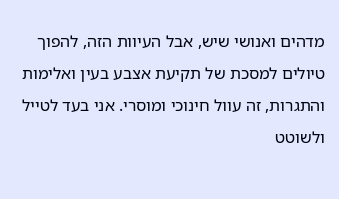מדהים ואנושי שיש, אבל העיוות הזה, להפוך טיולים למסכת של תקיעת אצבע בעין ואלימות והתגרות, זה עוול חינוכי ומוסרי. אני בעד לטייל ולשוטט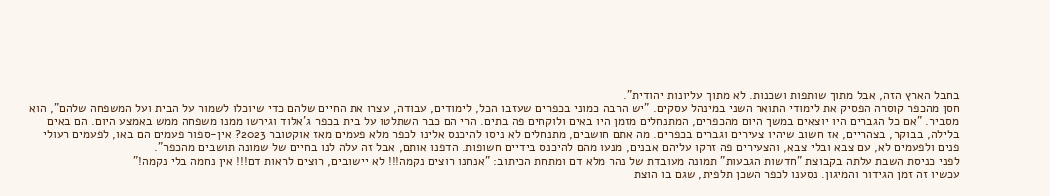בחבל הארץ הזה, אבל מתוך שותפות ושכנות. לא מתוך עליונות יהודית".
חסן מהכפר קוסרה הפסיק את לימודי התואר השני במינהל עסקים. "יש הרבה כמוני בכפרים שעזבו הכל, לימודים, עבודה, עצרו את החיים שלהם כדי שיוכלו לשמור על הבית ועל המשפחה שלהם", הוא מסביר. "אם כל הגברים היו יוצאים במשך היום מהכפרים, המתנחלים מזמן היו באים ולוקחים פה בתים. הרי הם כבר השתלטו על בית בכפר ג'אלוד וגירשו ממנו משפחה ממש באמצע היום. הם באים בלילה, בבוקר, בצהריים, אז חשוב שיהיו צעירים וגברים בכפרים. מה אתם חושבים, מתנחלים לא ניסו להיכנס אלינו לכפר מלא פעמים מאז אוקטובר 2023? אין-ספור פעמים הם באו, לפעמים רעולי פנים ולפעמים לא, עם צבא ובלי צבא, והצעירים פה זרקו עליהם אבנים, מנעו מהם להיכנס בידיים חשופות. הדפנו אותם, אבל זה עלה לנו בחיים של שמונה תושבים מהכפר".
לפני כניסת השבת עלתה בקבוצת "חדשות הגבעות" תמונה מעובדת של נהר מלא דם ומתחת הכיתוב: "אנחנו רוצים נקמה!!! לא יישובים, רוצים לראות דם!!! אין נחמה בלי נקמה!"
עכשיו זה זמן הגידור והמיגון. נסענו לכפר השכן תלפית, שגם בו הוצת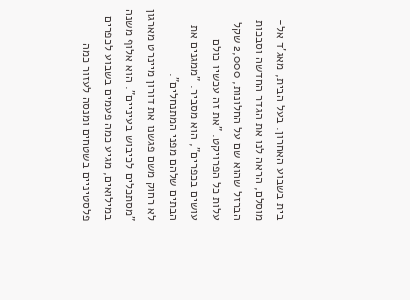בית בשבוע האחרון. בעל הבית, מאג'ד אל-מוסלם, הראה לנו את הגדר החדשה וסבכות הברזל שהוא שם על החלונות, 2,000 שקל עלות כל הפרויקט. "את זה עכשיו כולם עושים בכפרים", הוא מסביר. "ממגנים את הבתים שלהם מפני המתנחלים".
לא רחוק משם פגשנו את דורון מיינרט מארגון "מסתכלים לכיבוש בעיניים". הוא אלוף משנה במילואים, מגיע כמה פעמים בשבוע לכפרים פלסטיניים בשטחים ומנסה לעזור כמה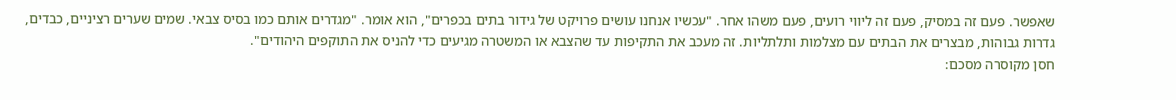שאפשר. פעם זה במסיק, פעם זה ליווי רועים, פעם משהו אחר. "עכשיו אנחנו עושים פרויקט של גידור בתים בכפרים", הוא אומר. "מגדרים אותם כמו בסיס צבאי. שמים שערים רציניים, כבדים, גדרות גבוהות, מבצרים את הבתים עם מצלמות ותלתליות. זה מעכב את התקיפות עד שהצבא או המשטרה מגיעים כדי להניס את התוקפים היהודים".
חסן מקוסרה מסכם: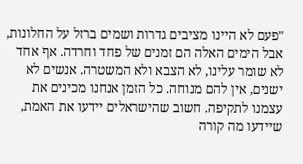"פעם לא היינו מציבים גדרות ושמים ברזל על החלונות, אבל הימים האלה הם זמנים של פחד וחרדה. אף אחד לא שומר עלינו, לא הצבא ולא המשטרה. אנשים לא ישנים, אין להם מנוחה. כל הזמן אנחנו מכינים את עצמנו לתקיפה. חשוב שהישראלים יידעו את האמת, שיידעו מה קורה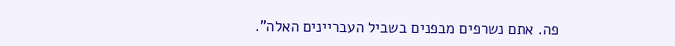פה. אתם נשרפים מבפנים בשביל העבריינים האלה".